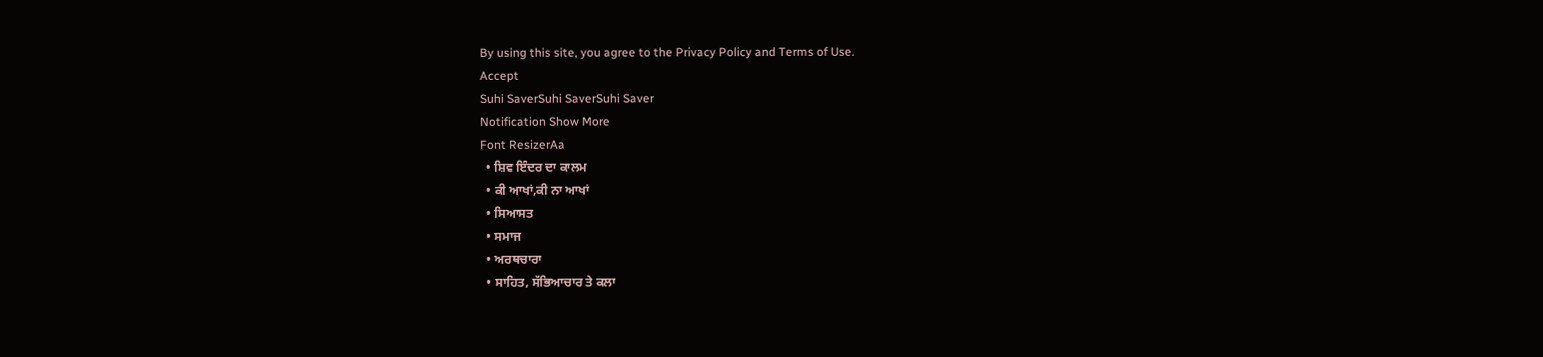By using this site, you agree to the Privacy Policy and Terms of Use.
Accept
Suhi SaverSuhi SaverSuhi Saver
Notification Show More
Font ResizerAa
  • ਸ਼ਿਵ ਇੰਦਰ ਦਾ ਕਾਲਮ
  • ਕੀ ਆਖਾਂ,ਕੀ ਨਾ ਆਖਾਂ
  • ਸਿਆਸਤ
  • ਸਮਾਜ
  • ਅਰਥਚਾਰਾ
  • ਸਾਹਿਤ, ਸੱਭਿਆਚਾਰ ਤੇ ਕਲਾ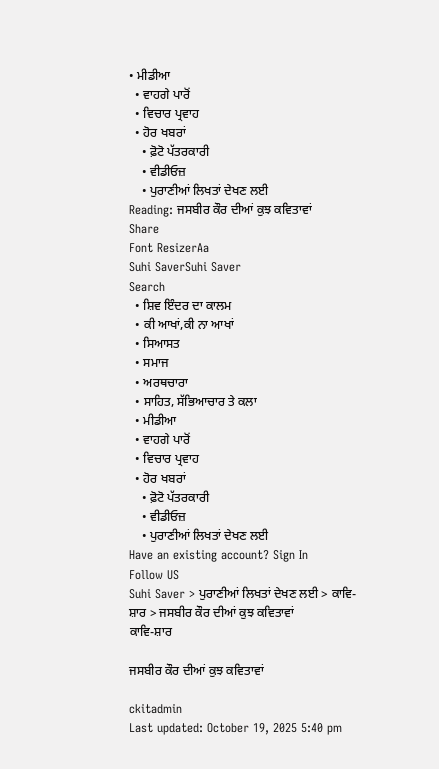• ਮੀਡੀਆ
  • ਵਾਹਗੇ ਪਾਰੋਂ
  • ਵਿਚਾਰ ਪ੍ਰਵਾਹ
  • ਹੋਰ ਖਬਰਾਂ
    • ਫ਼ੋਟੋ ਪੱਤਰਕਾਰੀ
    • ਵੀਡੀਓਜ਼
    • ਪੁਰਾਣੀਆਂ ਲਿਖਤਾਂ ਦੇਖਣ ਲਈ
Reading: ਜਸਬੀਰ ਕੌਰ ਦੀਆਂ ਕੁਝ ਕਵਿਤਾਵਾਂ
Share
Font ResizerAa
Suhi SaverSuhi Saver
Search
  • ਸ਼ਿਵ ਇੰਦਰ ਦਾ ਕਾਲਮ
  • ਕੀ ਆਖਾਂ,ਕੀ ਨਾ ਆਖਾਂ
  • ਸਿਆਸਤ
  • ਸਮਾਜ
  • ਅਰਥਚਾਰਾ
  • ਸਾਹਿਤ, ਸੱਭਿਆਚਾਰ ਤੇ ਕਲਾ
  • ਮੀਡੀਆ
  • ਵਾਹਗੇ ਪਾਰੋਂ
  • ਵਿਚਾਰ ਪ੍ਰਵਾਹ
  • ਹੋਰ ਖਬਰਾਂ
    • ਫ਼ੋਟੋ ਪੱਤਰਕਾਰੀ
    • ਵੀਡੀਓਜ਼
    • ਪੁਰਾਣੀਆਂ ਲਿਖਤਾਂ ਦੇਖਣ ਲਈ
Have an existing account? Sign In
Follow US
Suhi Saver > ਪੁਰਾਣੀਆਂ ਲਿਖਤਾਂ ਦੇਖਣ ਲਈ > ਕਾਵਿ-ਸ਼ਾਰ > ਜਸਬੀਰ ਕੌਰ ਦੀਆਂ ਕੁਝ ਕਵਿਤਾਵਾਂ
ਕਾਵਿ-ਸ਼ਾਰ

ਜਸਬੀਰ ਕੌਰ ਦੀਆਂ ਕੁਝ ਕਵਿਤਾਵਾਂ

ckitadmin
Last updated: October 19, 2025 5:40 pm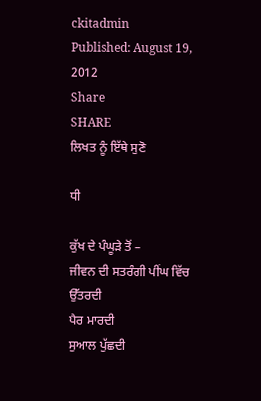ckitadmin
Published: August 19, 2012
Share
SHARE
ਲਿਖਤ ਨੂੰ ਇੱਥੇ ਸੁਣੋ

ਧੀ

ਕੁੱਖ ਦੇ ਪੰਘੂੜੇ ਤੋਂ –
ਜੀਵਨ ਦੀ ਸਤਰੰਗੀ ਪੀਂਘ ਵਿੱਚ ਉੱਤਰਦੀ
ਪੈਰ ਮਾਰਦੀ
ਸੁਆਲ ਪੁੱਛਦੀ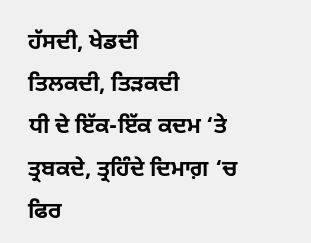ਹੱਸਦੀ, ਖੇਡਦੀ
ਤਿਲਕਦੀ, ਤਿੜਕਦੀ
ਧੀ ਦੇ ਇੱਕ-ਇੱਕ ਕਦਮ ‘ਤੇ
ਤ੍ਰਬਕਦੇ, ਤ੍ਰਹਿੰਦੇ ਦਿਮਾਗ਼ ‘ਚ
ਫਿਰ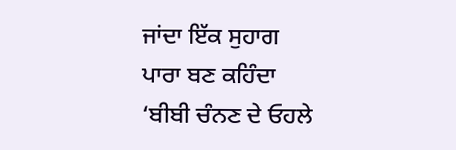ਜਾਂਦਾ ਇੱਕ ਸੁਹਾਗ
ਪਾਰਾ ਬਣ ਕਹਿੰਦਾ
‘ਬੀਬੀ ਚੰਨਣ ਦੇ ਓਹਲੇ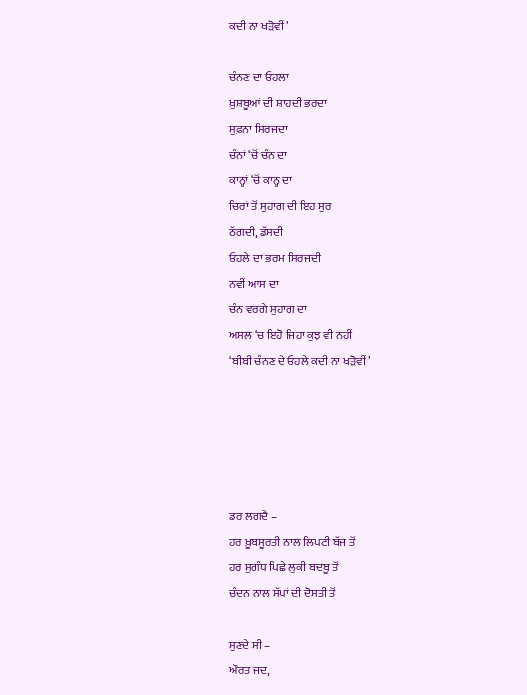ਕਦੀ ਨਾ ਖੜੋਵੀਂ’

ਚੰਨਣ ਦਾ ਓਹਲਾ
ਖ਼ੁਸ਼ਬੂਆਂ ਦੀ ਸ਼ਾਹਦੀ ਭਰਦਾ
ਸੁਫ਼ਨਾ ਸਿਰਜਦਾ
ਚੰਨਾਂ ‘ਚੋਂ ਚੰਨ ਦਾ
ਕਾਨ੍ਹਾਂ ‘ਚੋਂ ਕਾਨ੍ਹ ਦਾ
ਚਿਰਾਂ ਤੋਂ ਸੁਹਾਗ ਦੀ ਇਹ ਸੁਰ
ਠੱਗਦੀ, ਡੱਸਦੀ
ਓਹਲੇ ਦਾ ਭਰਮ ਸਿਰਜਦੀ
ਨਵੀਂ ਆਸ ਦਾ
ਚੰਨ ਵਰਗੇ ਸੁਹਾਗ ਦਾ
ਅਸਲ ‘ਚ ਇਹੋ ਜਿਹਾ ਕੁਝ ਵੀ ਨਹੀਂ
‘ਬੀਬੀ ਚੰਨਣ ਦੇ ਓਹਲੇ ਕਦੀ ਨਾ ਖੜੋਵੀਂ’





ਡਰ ਲਗਦੈ –
ਹਰ ਖ਼ੂਬਸੂਰਤੀ ਨਾਲ ਲਿਪਟੀ ਬੱਜ ਤੋਂ
ਹਰ ਸੁਗੰਧ ਪਿਛੇ ਲੁਕੀ ਬਦਬੂ ਤੋਂ
ਚੰਦਨ ਨਾਲ ਸੱਪਾਂ ਦੀ ਦੋਸਤੀ ਤੋਂ

ਸੁਣਦੇ ਸੀ –
ਔਰਤ ਜਦ,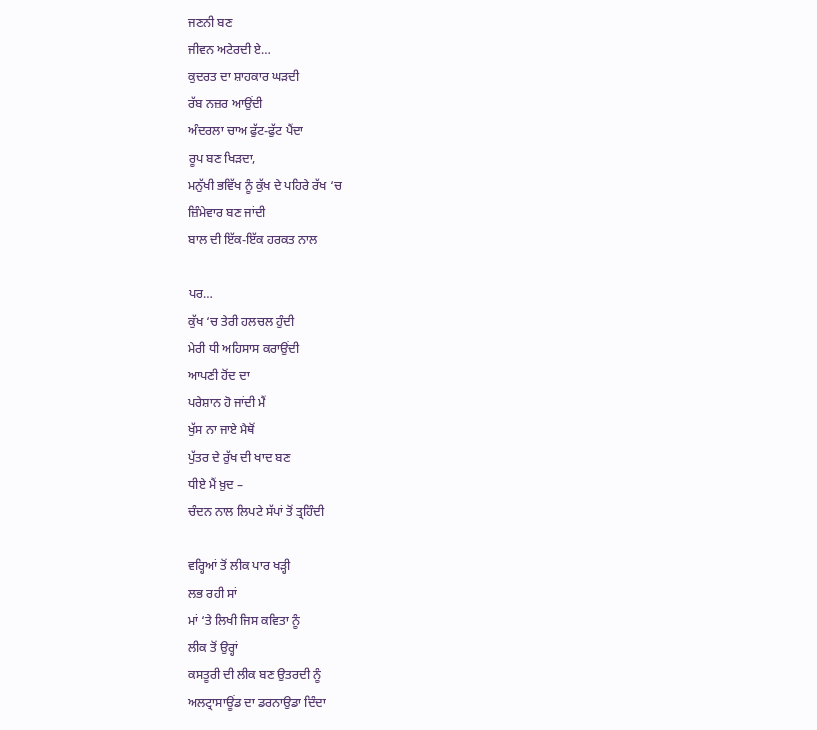ਜਣਨੀ ਬਣ
ਜੀਵਨ ਅਟੇਰਦੀ ਏ…
ਕੁਦਰਤ ਦਾ ਸ਼ਾਹਕਾਰ ਘੜਦੀ
ਰੱਬ ਨਜ਼ਰ ਆਉਂਦੀ
ਅੰਦਰਲਾ ਚਾਅ ਫੁੱਟ-ਫੁੱਟ ਪੈਂਦਾ
ਰੂਪ ਬਣ ਖਿੜਦਾ,
ਮਨੁੱਖੀ ਭਵਿੱਖ ਨੂੰ ਕੁੱਖ ਦੇ ਪਹਿਰੇ ਰੱਖ ‘ਚ
ਜ਼ਿੰਮੇਵਾਰ ਬਣ ਜਾਂਦੀ
ਬਾਲ ਦੀ ਇੱਕ-ਇੱਕ ਹਰਕਤ ਨਾਲ

ਪਰ…
ਕੁੱਖ ‘ਚ ਤੇਰੀ ਹਲਚਲ ਹੁੰਦੀ
ਮੇਰੀ ਧੀ ਅਹਿਸਾਸ ਕਰਾਉਂਦੀ
ਆਪਣੀ ਹੋਂਦ ਦਾ
ਪਰੇਸ਼ਾਨ ਹੋ ਜਾਂਦੀ ਮੈਂ
ਖੁੱਸ ਨਾ ਜਾਏ ਮੈਥੋਂ
ਪੁੱਤਰ ਦੇ ਰੁੱਖ ਦੀ ਖਾਦ ਬਣ
ਧੀਏ ਮੈਂ ਖ਼ੁਦ –
ਚੰਦਨ ਨਾਲ ਲਿਪਟੇ ਸੱਪਾਂ ਤੋਂ ਤ੍ਰਹਿੰਦੀ

ਵਰ੍ਹਿਆਂ ਤੋਂ ਲੀਕ ਪਾਰ ਖੜ੍ਹੀ
ਲਭ ਰਹੀ ਸਾਂ
ਮਾਂ ‘ਤੇ ਲਿਖੀ ਜਿਸ ਕਵਿਤਾ ਨੂੰ
ਲੀਕ ਤੋਂ ਉਰ੍ਹਾਂ
ਕਸਤੂਰੀ ਦੀ ਲੀਕ ਬਣ ਉਤਰਦੀ ਨੂੰ
ਅਲਟ੍ਰਾਸਾਊਂਡ ਦਾ ਡਰਨਾਉਡਾ ਦਿੰਦਾ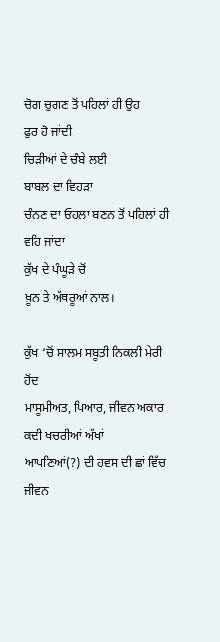ਚੋਗ ਚੁਗਣ ਤੋਂ ਪਹਿਲਾਂ ਹੀ ਉਹ
ਫੁਰ ਹੋ ਜਾਂਦੀ
ਚਿੜੀਆਂ ਦੇ ਚੰਬੇ ਲਈ
ਬਾਬਲ ਦਾ ਵਿਹੜਾ
ਚੰਨਣ ਦਾ ਓਹਲਾ ਬਣਨ ਤੋਂ ਪਹਿਲਾਂ ਹੀ
ਵਹਿ ਜਾਂਦਾ
ਕੁੱਖ ਦੇ ਪੰਘੂੜੇ ਚੋਂ
ਖ਼ੂਨ ਤੇ ਅੱਥਰੂਆਂ ਨਾਲ।

ਕੁੱਖ ‘ਚੋਂ ਸਾਲਮ ਸਬੂਤੀ ਨਿਕਲੀ ਮੇਰੀ ਹੋਂਦ
ਮਾਸੂਮੀਅਤ, ਪਿਆਰ, ਜੀਵਨ ਅਕਾਰ
ਕਦੀ ਖਚਰੀਆਂ ਅੱਖਾਂ
ਆਪਣਿਆਂ(?) ਦੀ ਹਵਸ ਦੀ ਛਾਂ ਵਿੱਚ
ਜੀਵਨ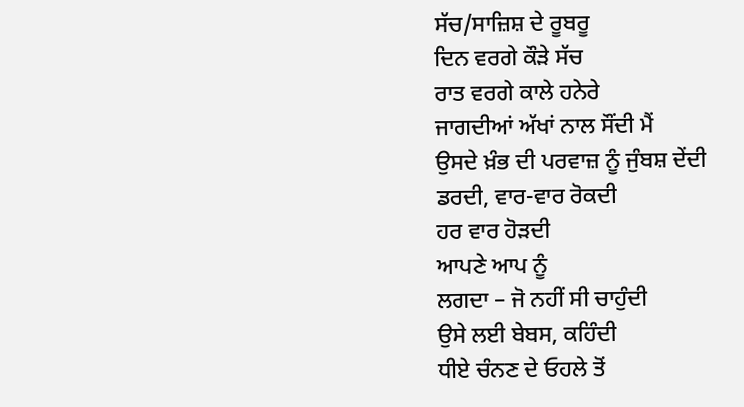ਸੱਚ/ਸਾਜ਼ਿਸ਼ ਦੇ ਰੂਬਰੂ
ਦਿਨ ਵਰਗੇ ਕੌੜੇ ਸੱਚ
ਰਾਤ ਵਰਗੇ ਕਾਲੇ ਹਨੇਰੇ
ਜਾਗਦੀਆਂ ਅੱਖਾਂ ਨਾਲ ਸੌਂਦੀ ਮੈਂ
ਉਸਦੇ ਖ਼ੰਭ ਦੀ ਪਰਵਾਜ਼ ਨੂੰ ਜੁੰਬਸ਼ ਦੇਂਦੀ
ਡਰਦੀ, ਵਾਰ-ਵਾਰ ਰੋਕਦੀ
ਹਰ ਵਾਰ ਹੋੜਦੀ
ਆਪਣੇ ਆਪ ਨੂੰ
ਲਗਦਾ – ਜੋ ਨਹੀਂ ਸੀ ਚਾਹੁੰਦੀ
ਉਸੇ ਲਈ ਬੇਬਸ, ਕਹਿੰਦੀ
ਧੀਏ ਚੰਨਣ ਦੇ ਓਹਲੇ ਤੋਂ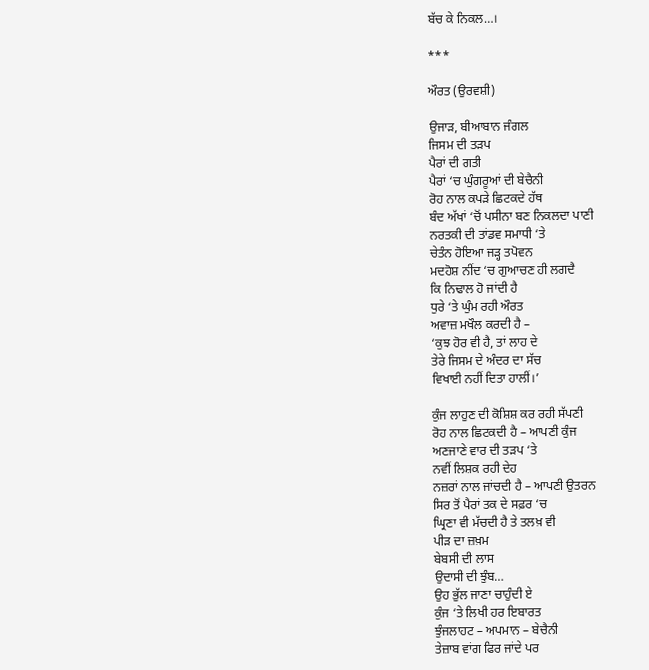ਬੱਚ ਕੇ ਨਿਕਲ…।

***

ਔਰਤ (ਉਰਵਸ਼ੀ)

ਉਜਾੜ, ਬੀਆਬਾਨ ਜੰਗਲ
ਜਿਸਮ ਦੀ ਤੜਪ
ਪੈਰਾਂ ਦੀ ਗਤੀ
ਪੈਰਾਂ ‘ਚ ਘੁੰਗਰੂਆਂ ਦੀ ਬੇਚੈਨੀ
ਰੋਹ ਨਾਲ ਕਪੜੇ ਛਿਟਕਦੇ ਹੱਥ
ਬੰਦ ਅੱਖਾਂ ‘ਚੋਂ ਪਸੀਨਾ ਬਣ ਨਿਕਲਦਾ ਪਾਣੀ
ਨਰਤਕੀ ਦੀ ਤਾਂਡਵ ਸਮਾਧੀ ‘ਤੇ
ਚੇਤੰਨ ਹੋਇਆ ਜੜ੍ਹ ਤਪੋਵਨ
ਮਦਹੋਸ਼ ਨੀਂਦ ‘ਚ ਗੁਆਚਣ ਹੀ ਲਗਦੈ
ਕਿ ਨਿਢਾਲ ਹੋ ਜਾਂਦੀ ਹੈ
ਧੁਰੇ ‘ਤੇ ਘੁੰਮ ਰਹੀ ਔਰਤ
ਅਵਾਜ਼ ਮਖੌਲ ਕਰਦੀ ਹੈ –
‘ਕੁਝ ਹੋਰ ਵੀ ਹੈ, ਤਾਂ ਲਾਹ ਦੇ
ਤੇਰੇ ਜਿਸਮ ਦੇ ਅੰਦਰ ਦਾ ਸੱਚ
ਵਿਖਾਈ ਨਹੀਂ ਦਿਤਾ ਹਾਲੀਂ।’

ਕੁੰਜ ਲਾਹੁਣ ਦੀ ਕੋਸ਼ਿਸ਼ ਕਰ ਰਹੀ ਸੱਪਣੀ
ਰੋਹ ਨਾਲ ਛਿਟਕਦੀ ਹੈ – ਆਪਣੀ ਕੁੰਜ
ਅਣਜਾਣੇ ਵਾਰ ਦੀ ਤੜਪ ‘ਤੇ
ਨਵੀਂ ਲਿਸ਼ਕ ਰਹੀ ਦੇਹ
ਨਜ਼ਰਾਂ ਨਾਲ ਜਾਂਚਦੀ ਹੈ – ਆਪਣੀ ਉਤਰਨ
ਸਿਰ ਤੋਂ ਪੈਰਾਂ ਤਕ ਦੇ ਸਫ਼ਰ ‘ਚ
ਘ੍ਰਿਣਾ ਵੀ ਮੱਚਦੀ ਹੈ ਤੇ ਤਲਖ਼ ਵੀ
ਪੀੜ ਦਾ ਜ਼ਖ਼ਮ
ਬੇਬਸੀ ਦੀ ਲਾਸ
ਉਦਾਸੀ ਦੀ ਝੁੰਬ…
ਉਹ ਭੁੱਲ ਜਾਣਾ ਚਾਹੁੰਦੀ ਏ
ਕੁੰਜ ‘ਤੇ ਲਿਖੀ ਹਰ ਇਬਾਰਤ
ਝੁੰਜਲਾਹਟ – ਅਪਮਾਨ – ਬੇਚੈਨੀ
ਤੇਜ਼ਾਬ ਵਾਂਗ ਫਿਰ ਜਾਂਦੇ ਪਰ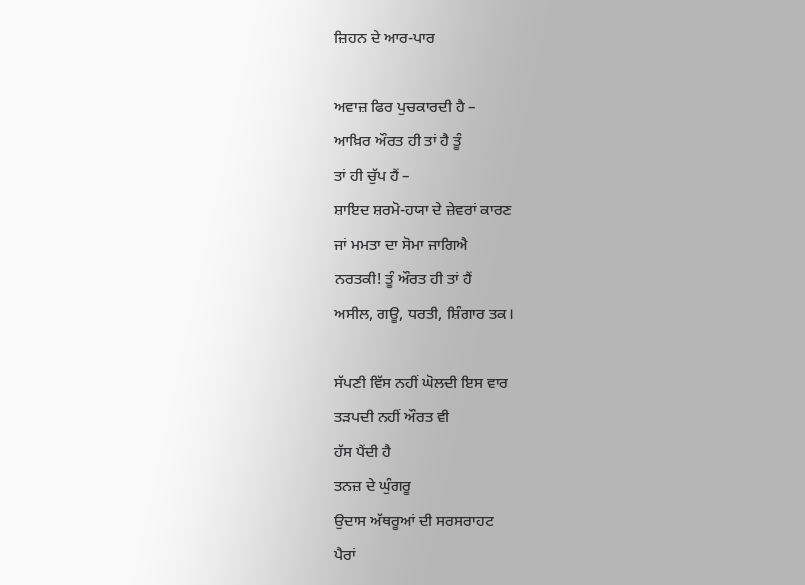ਜ਼ਿਹਨ ਦੇ ਆਰ-ਪਾਰ

ਅਵਾਜ਼ ਫਿਰ ਪੁਚਕਾਰਦੀ ਹੈ –
ਆਖ਼ਿਰ ਔਰਤ ਹੀ ਤਾਂ ਹੈ ਤੂੰ
ਤਾਂ ਹੀ ਚੁੱਪ ਹੈਂ –
ਸ਼ਾਇਦ ਸ਼ਰਮੋ-ਹਯਾ ਦੇ ਜ਼ੇਵਰਾਂ ਕਾਰਣ
ਜਾਂ ਮਮਤਾ ਦਾ ਸੋਮਾ ਜਾਗਿਐ
ਨਰਤਕੀ! ਤੂੰ ਔਰਤ ਹੀ ਤਾਂ ਹੈਂ
ਅਸੀਲ, ਗਊ, ਧਰਤੀ, ਸ਼ਿੰਗਾਰ ਤਕ।

ਸੱਪਣੀ ਵਿੱਸ ਨਹੀਂ ਘੋਲਦੀ ਇਸ ਵਾਰ
ਤੜਪਦੀ ਨਹੀਂ ਔਰਤ ਵੀ
ਹੱਸ ਪੈਂਦੀ ਹੈ
ਤਨਜ਼ ਦੇ ਘੁੰਗਰੂ
ਉਦਾਸ ਅੱਥਰੂਆਂ ਦੀ ਸਰਸਰਾਹਟ
ਪੈਰਾਂ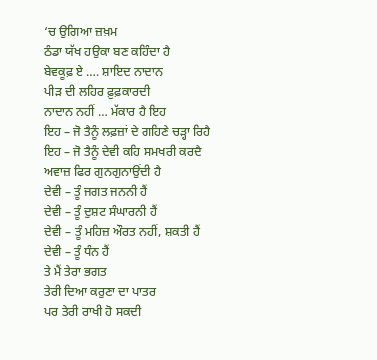‘ਚ ਉਗਿਆ ਜ਼ਖ਼ਮ
ਠੰਡਾ ਯੱਖ ਹਉਕਾ ਬਣ ਕਹਿੰਦਾ ਹੈ
ਬੇਵਕੂਫ਼ ਏ …. ਸ਼ਾਇਦ ਨਾਦਾਨ
ਪੀੜ ਦੀ ਲਹਿਰ ਫ਼ੁਫ਼ਕਾਰਦੀ
ਨਾਦਾਨ ਨਹੀਂ … ਮੱਕਾਰ ਹੈ ਇਹ
ਇਹ – ਜੋ ਤੈਨੂੰ ਲਫ਼ਜ਼ਾਂ ਦੇ ਗਹਿਣੇ ਚੜ੍ਹਾ ਰਿਹੈ
ਇਹ – ਜੋ ਤੈਨੂੰ ਦੇਵੀ ਕਹਿ ਸਮਖਰੀ ਕਰਦੈ
ਅਵਾਜ਼ ਫਿਰ ਗੁਨਗੁਨਾਉਂਦੀ ਹੈ
ਦੇਵੀ – ਤੂੰ ਜਗਤ ਜਨਨੀ ਹੈਂ
ਦੇਵੀ – ਤੂੰ ਦੁਸ਼ਟ ਸੰਘਾਰਨੀ ਹੈਂ
ਦੇਵੀ – ਤੂੰ ਮਹਿਜ਼ ਔਰਤ ਨਹੀਂ, ਸ਼ਕਤੀ ਹੈਂ
ਦੇਵੀ – ਤੂੰ ਧੰਨ ਹੈਂ
ਤੇ ਮੈਂ ਤੇਰਾ ਭਗਤ
ਤੇਰੀ ਦਿਆ ਕਰੁਣਾ ਦਾ ਪਾਤਰ
ਪਰ ਤੇਰੀ ਰਾਖੀ ਹੋ ਸਕਦੀ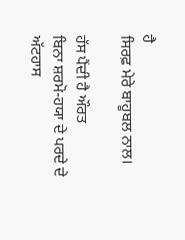ਹੈ
ਸਿਰਫ਼ ਮੇਰੇ ਬਾਹੂਬਲ ਨਾਲ।

ਹੱਸ ਪੈਂਦੀ ਹੈ ਔਰਤ
ਬਿਨਾ ਸ਼ਰਮੋ-ਹਯਾ ਦੇ ਪਰਦੇ ਦੇ
ਅੱਟਹਾਸ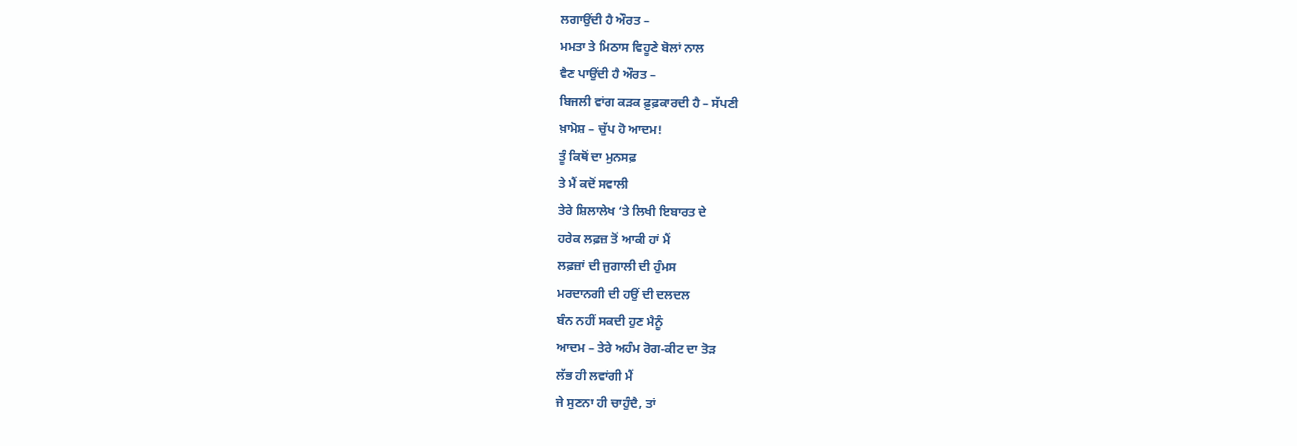ਲਗਾਉਂਦੀ ਹੈ ਔਰਤ –
ਮਮਤਾ ਤੇ ਮਿਠਾਸ ਵਿਹੂਣੇ ਬੋਲਾਂ ਨਾਲ
ਵੈਣ ਪਾਉਂਦੀ ਹੈ ਔਰਤ –
ਬਿਜਲੀ ਵਾਂਗ ਕੜਕ ਫ਼ੁਫ਼ਕਾਰਦੀ ਹੈ – ਸੱਪਣੀ
ਖ਼ਾਮੋਸ਼ – ਚੁੱਪ ਹੋ ਆਦਮ!
ਤੂੰ ਕਿਥੋਂ ਦਾ ਮੁਨਸਫ਼
ਤੇ ਮੈਂ ਕਦੋਂ ਸਵਾਲੀ
ਤੇਰੇ ਸ਼ਿਲਾਲੇਖ ‘ਤੇ ਲਿਖੀ ਇਬਾਰਤ ਦੇ
ਹਰੇਕ ਲਫ਼ਜ਼ ਤੋਂ ਆਕੀ ਹਾਂ ਮੈਂ
ਲਫ਼ਜ਼ਾਂ ਦੀ ਜੁਗਾਲੀ ਦੀ ਹੁੰਮਸ
ਮਰਦਾਨਗੀ ਦੀ ਹਉਂ ਦੀ ਦਲਦਲ
ਬੰਨ ਨਹੀਂ ਸਕਦੀ ਹੁਣ ਮੈਨੂੰ
ਆਦਮ – ਤੇਰੇ ਅਹੰਮ ਰੋਗ-ਕੀਟ ਦਾ ਤੋੜ
ਲੱਭ ਹੀ ਲਵਾਂਗੀ ਮੈਂ
ਜੇ ਸੁਣਨਾ ਹੀ ਚਾਹੁੰਦੈ, ਤਾਂ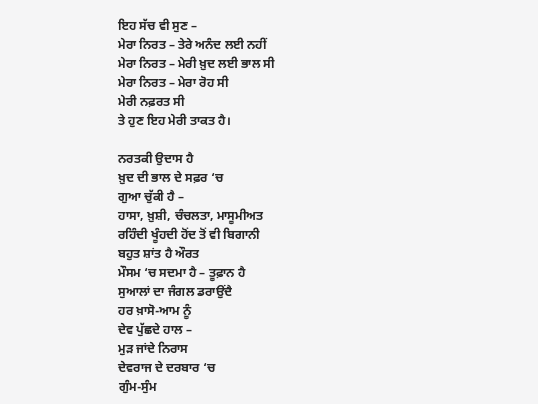ਇਹ ਸੱਚ ਵੀ ਸੁਣ –
ਮੇਰਾ ਨਿਰਤ – ਤੇਰੇ ਅਨੰਦ ਲਈ ਨਹੀਂ
ਮੇਰਾ ਨਿਰਤ – ਮੇਰੀ ਖ਼ੁਦ ਲਈ ਭਾਲ ਸੀ
ਮੇਰਾ ਨਿਰਤ – ਮੇਰਾ ਰੋਹ ਸੀ
ਮੇਰੀ ਨਫ਼ਰਤ ਸੀ
ਤੇ ਹੁਣ ਇਹ ਮੇਰੀ ਤਾਕਤ ਹੈ।

ਨਰਤਕੀ ਉਦਾਸ ਹੈ
ਖ਼ੁਦ ਦੀ ਭਾਲ ਦੇ ਸਫ਼ਰ ‘ਚ
ਗੁਆ ਚੁੱਕੀ ਹੈ –
ਹਾਸਾ, ਖ਼ੁਸ਼ੀ, ਚੰਚਲਤਾ, ਮਾਸੂਮੀਅਤ
ਰਹਿੰਦੀ ਖੂੰਹਦੀ ਹੋਂਦ ਤੋਂ ਵੀ ਬਿਗਾਨੀ
ਬਹੁਤ ਸ਼ਾਂਤ ਹੈ ਔਰਤ
ਮੌਸਮ ‘ਚ ਸਦਮਾ ਹੈ – ਤੂਫ਼ਾਨ ਹੈ
ਸੁਆਲਾਂ ਦਾ ਜੰਗਲ ਡਰਾਉਂਦੈ
ਹਰ ਖ਼ਾਸੋ-ਆਮ ਨੂੰ
ਦੇਵ ਪੁੱਛਦੇ ਹਾਲ –
ਮੁੜ ਜਾਂਦੇ ਨਿਰਾਸ
ਦੇਵਰਾਜ ਦੇ ਦਰਬਾਰ ‘ਚ
ਗੁੰਮ-ਸੁੰਮ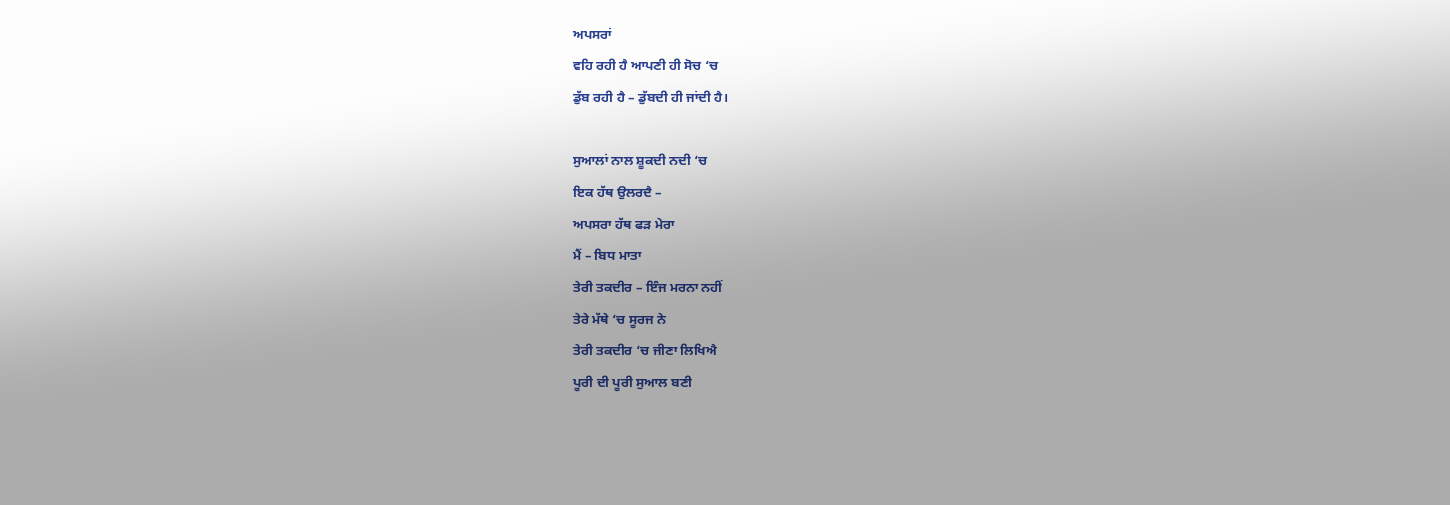ਅਪਸਰਾਂ
ਵਹਿ ਰਹੀ ਹੈ ਆਪਣੀ ਹੀ ਸੋਚ ‘ਚ
ਡੁੱਬ ਰਹੀ ਹੈ – ਡੁੱਬਦੀ ਹੀ ਜਾਂਦੀ ਹੈ।

ਸੁਆਲਾਂ ਨਾਲ ਸ਼ੂਕਦੀ ਨਦੀ ‘ਚ
ਇਕ ਹੱਥ ਉਲਰਦੈ –
ਅਪਸਰਾ ਹੱਥ ਫੜ ਮੇਰਾ
ਮੈਂ – ਬਿਧ ਮਾਤਾ
ਤੇਰੀ ਤਕਦੀਰ – ਇੰਜ ਮਰਨਾ ਨਹੀਂ
ਤੇਰੇ ਮੱਥੇ ‘ਚ ਸੂਰਜ ਨੇ
ਤੇਰੀ ਤਕਦੀਰ ‘ਚ ਜੀਣਾ ਲਿਖਿਐ
ਪੂਰੀ ਦੀ ਪੂਰੀ ਸੁਆਲ ਬਣੀ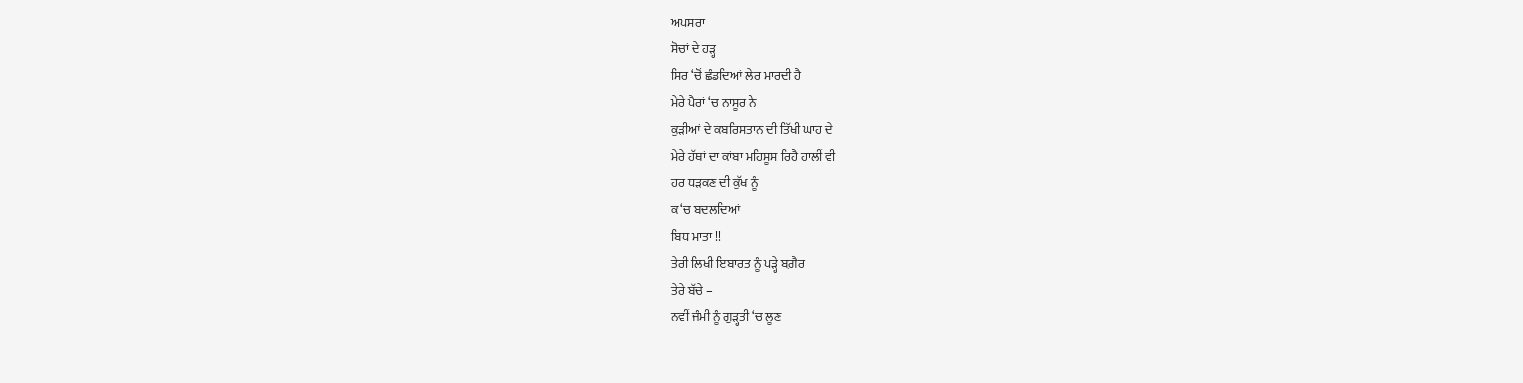ਅਪਸਰਾ
ਸੋਚਾਂ ਦੇ ਹੜ੍ਹ
ਸਿਰ ‘ਚੋਂ ਛੰਡਦਿਆਂ ਲੇਰ ਮਾਰਦੀ ਹੈ
ਮੇਰੇ ਪੈਰਾਂ ‘ਚ ਨਾਸੂਰ ਨੇ
ਕੁੜੀਆਂ ਦੇ ਕਬਰਿਸਤਾਨ ਦੀ ਤਿੱਖੀ ਘਾਹ ਦੇ
ਮੇਰੇ ਹੱਥਾਂ ਦਾ ਕਾਂਬਾ ਮਹਿਸੂਸ ਰਿਹੈ ਹਾਲੀਂ ਵੀ
ਹਰ ਧੜਕਣ ਦੀ ਕੁੱਖ ਨੂੰ
ਕ‘ਚ ਬਦਲਦਿਆਂ
ਬਿਧ ਮਾਤਾ !!
ਤੇਰੀ ਲਿਖੀ ਇਬਾਰਤ ਨੂੰ ਪੜ੍ਹੇ ਬਗ਼ੈਰ
ਤੇਰੇ ਬੱਚੇ –
ਨਵੀਂ ਜੰਮੀ ਨੂੰ ਗੁੜ੍ਹਤੀ ‘ਚ ਲੂਣ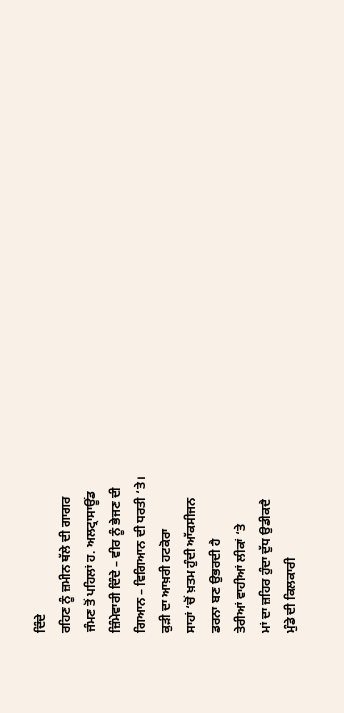ਦਿੰਦੇ
ਰਹਿਣ ਨੂੰ ਜ਼ਮੀਨ ਥੱਲੇ ਦੀ ਗਾਗਰ
ਜੰਮਣ ਤੋਂ ਪਹਿਲਾਂ ਹ. ਅਲਟ੍ਰਾਸਾਊਂਡ
ਜ਼ਿੰਮੇਵਾਰੀ ਦਿੰਦੇ – ਵੀਰ ਨੂੰ ਭੇਜਣ ਦੀ
ਗਿਆਨ – ਵਿਗਿਆਨ ਦੀ ਧਰਤੀ ‘ਤੇ।
ਕੁੜੀ ਦਾ ਆਖ਼ਰੀ ਹਟਕੋਰਾ
ਸਾਹਾਂ ‘ਚੋਂ ਖ਼ਤਮ ਹੁੰਦੀ ਆੱਕਸੀਜਨ
ਡਰਨਾ ਬਣ ਉਭਰਦੀ ਹੈ
ਤੇਰੀਆਂ ਵਾਹੀਆਂ ਲੀਕਾਂ ‘ਤੇ
ਮਾਂ ਦਾ ਜ਼ਹਿਰ ਹੁੰਦਾ ਦੁੱਧ ਉਡੀਕਦੈ
ਮੁੰਡੇ ਦੀ ਕਿਲਕਾਰੀ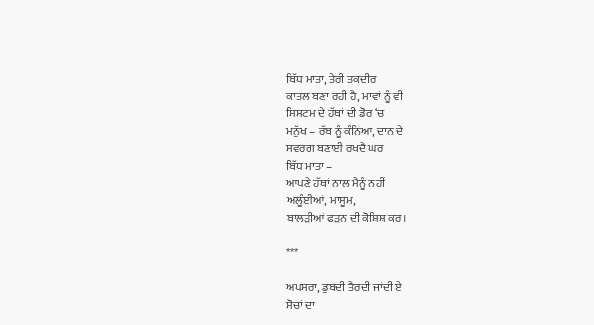ਬਿੱਧ ਮਾਤਾ, ਤੇਰੀ ਤਕਦੀਰ
ਕਾਤਲ ਬਣਾ ਰਹੀ ਹੈ, ਮਾਵਾਂ ਨੂੰ ਵੀ
ਸਿਸਟਮ ਦੇ ਹੱਥਾਂ ਦੀ ਡੋਰ ‘ਚ
ਮਨੁੱਖ – ਰੱਬ ਨੂੰ ਕੰਨਿਆ, ਦਾਨ ਦੇ
ਸਵਰਗ ਬਣਾਈ ਰਖਦੈ ਘਰ
ਬਿੱਧ ਮਾਤਾ –
ਆਪਣੇ ਹੱਥਾਂ ਨਾਲ ਮੈਨੂੰ ਨਹੀਂ
ਅਲੂੰਈਆਂ, ਮਾਸੂਮ,
ਬਾਲੜੀਆਂ ਫੜਨ ਦੀ ਕੋਸ਼ਿਸ਼ ਕਰ।

***

ਅਪਸਰਾ, ਡੁਬਦੀ ਤੈਰਦੀ ਜਾਂਦੀ ਏ
ਸੋਚਾਂ ਦਾ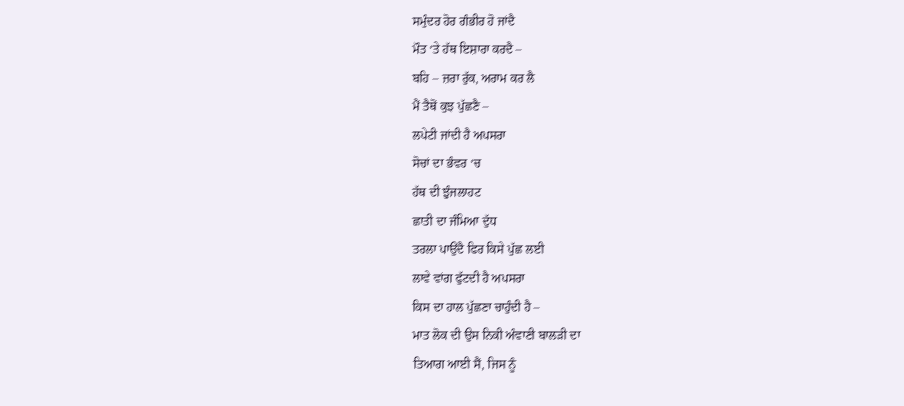ਸਮੁੰਦਰ ਹੋਰ ਗੰਭੀਰ ਹੋ ਜਾਂਦੈ
ਮੌਤ ‘ਤੇ ਹੱਥ ਇਸ਼ਾਰਾ ਕਰਦੈ –
ਬਹਿ – ਜ਼ਰਾ ਰੁੱਕ, ਅਰਾਮ ਕਰ ਲੈ
ਮੈਂ ਤੈਥੋਂ ਕੁਝ ਪੁੱਛਣੈ –
ਲਪੇਟੀ ਜਾਂਦੀ ਹੈ ਅਪਸਰਾ
ਸੋਚਾਂ ਦਾ ਭੰਵਰ ‘ਚ
ਹੱਥ ਦੀ ਝੁੰਜਲਾਹਟ
ਛਾਤੀ ਦਾ ਜੰਮਿਆ ਦੁੱਧ
ਤਰਲਾ ਪਾਉਂਦੈ ਫਿਰ ਕਿਸੇ ਪੁੱਛ ਲਈ
ਲਾਵੇ ਵਾਂਗ ਫੁੱਟਦੀ ਹੈ ਅਪਸਰਾ
ਕਿਸ ਦਾ ਹਾਲ ਪੁੱਛਣਾ ਚਾਹੁੰਦੀ ਹੈ –
ਮਾਤ ਲੋਕ ਦੀ ਉਸ ਨਿਕੀ ਅੰਵਾਣੀ ਬਾਲੜੀ ਦਾ
ਤਿਆਗ ਆਈ ਸੈਂ, ਜਿਸ ਨੂੰ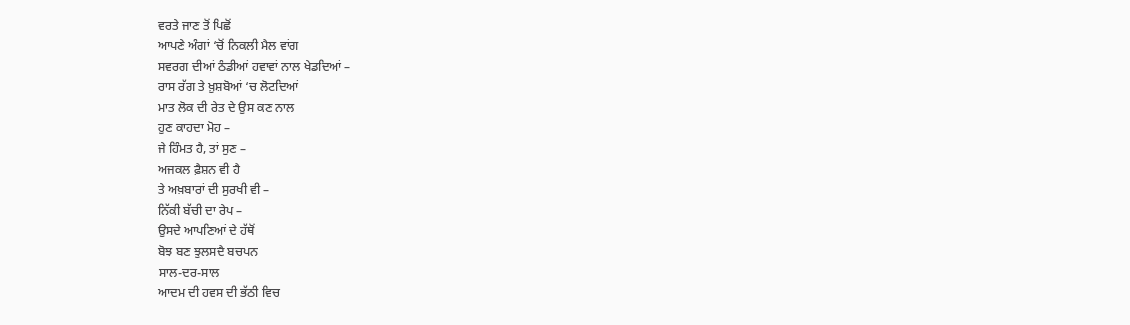ਵਰਤੇ ਜਾਣ ਤੋਂ ਪਿਛੋਂ
ਆਪਣੇ ਅੰਗਾਂ ‘ਚੋਂ ਨਿਕਲੀ ਮੈਲ ਵਾਂਗ
ਸਵਰਗ ਦੀਆਂ ਠੰਡੀਆਂ ਹਵਾਵਾਂ ਨਾਲ ਖੇਡਦਿਆਂ –
ਰਾਸ ਰੱਗ ਤੇ ਖ਼ੁਸ਼ਬੋਆਂ ‘ਚ ਲੋਟਦਿਆਂ
ਮਾਤ ਲੋਕ ਦੀ ਰੇਤ ਦੇ ਉਸ ਕਣ ਨਾਲ
ਹੁਣ ਕਾਹਦਾ ਮੋਹ –
ਜੇ ਹਿੰਮਤ ਹੈ, ਤਾਂ ਸੁਣ –
ਅਜਕਲ ਫ਼ੈਸ਼ਨ ਵੀ ਹੈ
ਤੇ ਅਖ਼ਬਾਰਾਂ ਦੀ ਸੁਰਖੀ ਵੀ –
ਨਿੱਕੀ ਬੱਚੀ ਦਾ ਰੇਪ –
ਉਸਦੇ ਆਪਣਿਆਂ ਦੇ ਹੱਥੋਂ
ਬੋਝ ਬਣ ਝੁਲਸਦੈ ਬਚਪਨ
ਸਾਲ-ਦਰ-ਸਾਲ
ਆਦਮ ਦੀ ਹਵਸ ਦੀ ਭੱਠੀ ਵਿਚ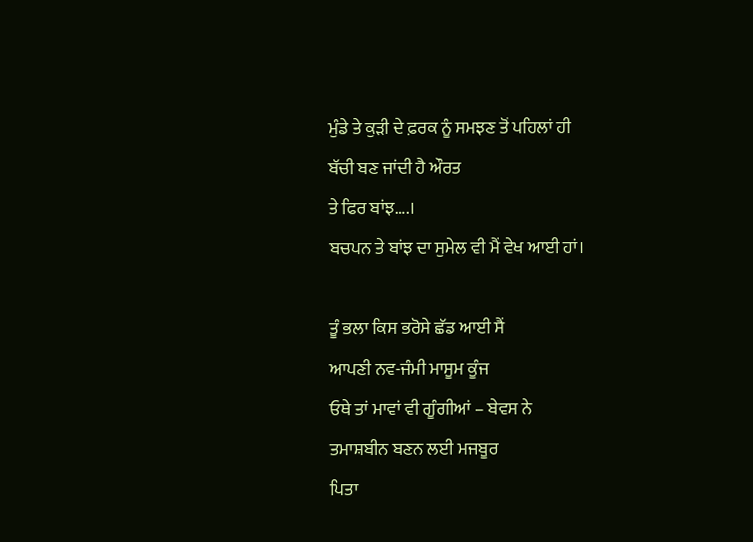ਮੁੰਡੇ ਤੇ ਕੁੜੀ ਦੇ ਫ਼ਰਕ ਨੂੰ ਸਮਝਣ ਤੋਂ ਪਹਿਲਾਂ ਹੀ
ਬੱਚੀ ਬਣ ਜਾਂਦੀ ਹੈ ਔਰਤ
ਤੇ ਫਿਰ ਬਾਂਝ….।
ਬਚਪਨ ਤੇ ਬਾਂਝ ਦਾ ਸੁਮੇਲ ਵੀ ਮੈਂ ਵੇਖ ਆਈ ਹਾਂ।

ਤੂੰ ਭਲਾ ਕਿਸ ਭਰੋਸੇ ਛੱਡ ਆਈ ਸੈਂ
ਆਪਣੀ ਨਵ-ਜੰਮੀ ਮਾਸੂਮ ਕੂੰਜ
ਓਥੇ ਤਾਂ ਮਾਵਾਂ ਵੀ ਗੂੰਗੀਆਂ – ਬੇਵਸ ਨੇ
ਤਮਾਸ਼ਬੀਨ ਬਣਨ ਲਈ ਮਜਬੂਰ
ਪਿਤਾ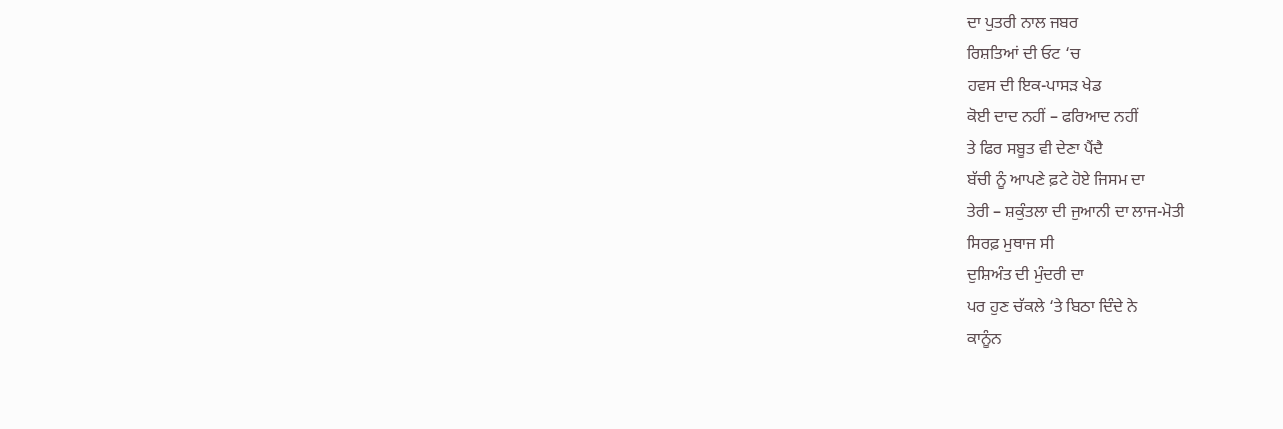ਦਾ ਪੁਤਰੀ ਨਾਲ ਜਬਰ
ਰਿਸ਼ਤਿਆਂ ਦੀ ਓਟ ‘ਚ
ਹਵਸ ਦੀ ਇਕ-ਪਾਸੜ ਖੇਡ
ਕੋਈ ਦਾਦ ਨਹੀਂ – ਫਰਿਆਦ ਨਹੀਂ
ਤੇ ਫਿਰ ਸਬੂਤ ਵੀ ਦੇਣਾ ਪੈਂਦੈ
ਬੱਚੀ ਨੂੰ ਆਪਣੇ ਫ਼ਟੇ ਹੋਏ ਜਿਸਮ ਦਾ
ਤੇਰੀ – ਸ਼ਕੁੰਤਲਾ ਦੀ ਜੁਆਨੀ ਦਾ ਲਾਜ-ਮੋਤੀ
ਸਿਰਫ਼ ਮੁਥਾਜ ਸੀ
ਦੁਸ਼ਿਅੰਤ ਦੀ ਮੁੰਦਰੀ ਦਾ
ਪਰ ਹੁਣ ਚੱਕਲੇ ‘ਤੇ ਬਿਠਾ ਦਿੰਦੇ ਨੇ
ਕਾਨੂੰਨ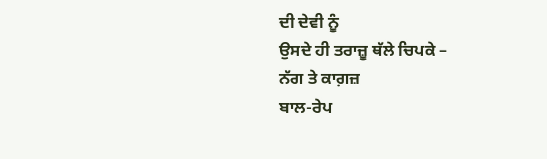ਦੀ ਦੇਵੀ ਨੂੰ
ਉਸਦੇ ਹੀ ਤਰਾਜ਼ੂ ਥੱਲੇ ਚਿਪਕੇ –
ਨੱਗ ਤੇ ਕਾਗ਼ਜ਼
ਬਾਲ-ਰੇਪ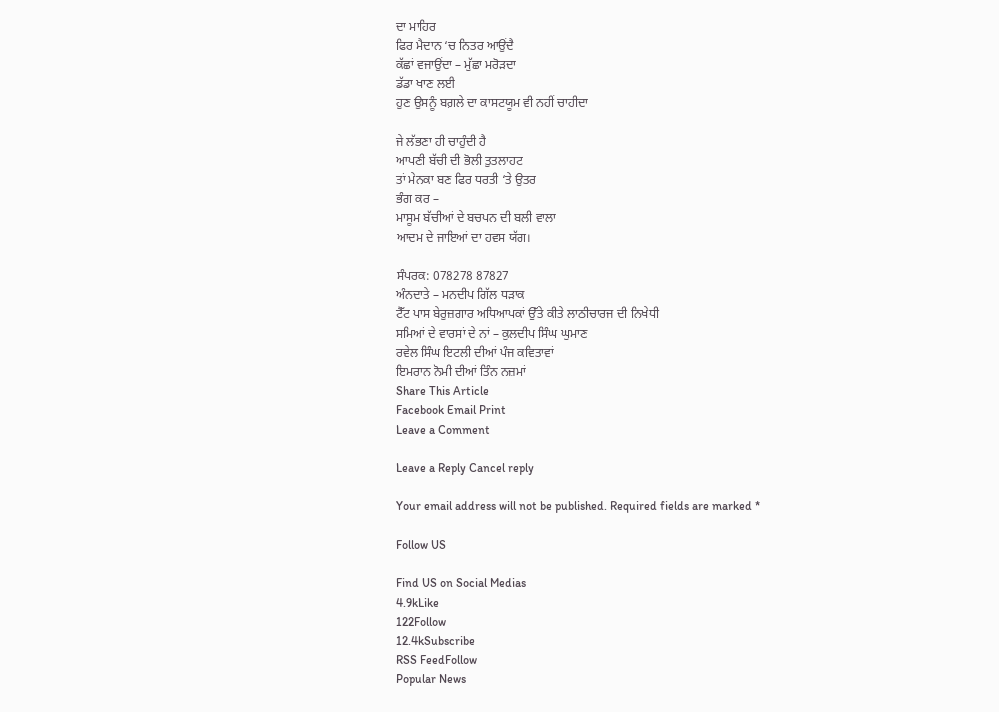ਦਾ ਮਾਹਿਰ
ਫਿਰ ਮੈਦਾਨ ‘ਚ ਨਿਤਰ ਆਉਂਦੈ
ਕੱਛਾਂ ਵਜਾਉਂਦਾ – ਮੁੱਛਾ ਮਰੋੜਦਾ
ਡੱਡਾ ਖਾਣ ਲਈ
ਹੁਣ ਉਸਨੂੰ ਬਗ਼ਲੇ ਦਾ ਕਾਸਟਯੂਮ ਵੀ ਨਹੀਂ ਚਾਹੀਦਾ

ਜੇ ਲੱਭਣਾ ਹੀ ਚਾਹੁੰਦੀ ਹੈ
ਆਪਣੀ ਬੱਚੀ ਦੀ ਭੋਲੀ ਤੁਤਲਾਹਟ
ਤਾਂ ਮੇਨਕਾ ਬਣ ਫਿਰ ਧਰਤੀ ‘ਤੇ ਉਤਰ
ਭੰਗ ਕਰ –
ਮਾਸੂਮ ਬੱਚੀਆਂ ਦੇ ਬਚਪਨ ਦੀ ਬਲੀ ਵਾਲਾ
ਆਦਮ ਦੇ ਜਾਇਆਂ ਦਾ ਹਵਸ ਯੱਗ।

ਸੰਪਰਕ: 078278 87827
ਅੰਨਦਾਤੇ – ਮਨਦੀਪ ਗਿੱਲ ਧੜਾਕ
ਟੈੱਟ ਪਾਸ ਬੇਰੁਜ਼ਗਾਰ ਅਧਿਆਪਕਾਂ ਉੱਤੇ ਕੀਤੇ ਲਾਠੀਚਾਰਜ ਦੀ ਨਿਖੇਧੀ
ਸਮਿਆਂ ਦੇ ਵਾਰਸਾਂ ਦੇ ਨਾਂ – ਕੁਲਦੀਪ ਸਿੰਘ ਘੁਮਾਣ
ਰਵੇਲ ਸਿੰਘ ਇਟਲੀ ਦੀਆਂ ਪੰਜ ਕਵਿਤਾਵਾਂ
ਇਮਰਾਨ ਨੋਮੀ ਦੀਆਂ ਤਿੰਨ ਨਜ਼ਮਾਂ
Share This Article
Facebook Email Print
Leave a Comment

Leave a Reply Cancel reply

Your email address will not be published. Required fields are marked *

Follow US

Find US on Social Medias
4.9kLike
122Follow
12.4kSubscribe
RSS FeedFollow
Popular News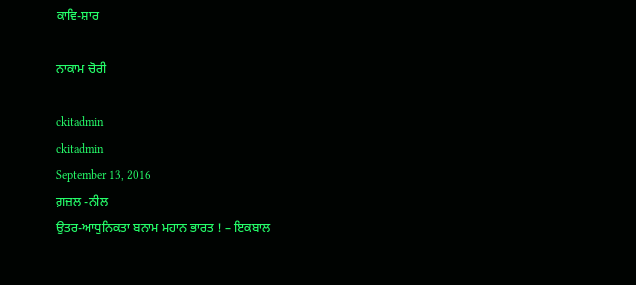ਕਾਵਿ-ਸ਼ਾਰ

ਨਾਕਾਮ ਚੋਰੀ

ckitadmin
ckitadmin
September 13, 2016
ਗ਼ਜ਼ਲ -ਨੀਲ
ਉਤਰ-ਆਧੁਨਿਕਤਾ ਬਨਾਮ ਮਹਾਨ ਭਾਰਤ ! – ਇਕਬਾਲ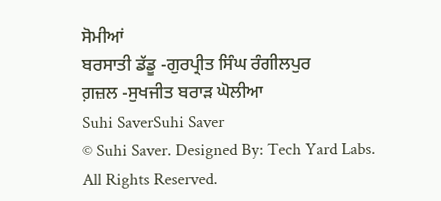ਸੋਮੀਆਂ
ਬਰਸਾਤੀ ਡੱਡੂ -ਗੁਰਪ੍ਰੀਤ ਸਿੰਘ ਰੰਗੀਲਪੁਰ
ਗ਼ਜ਼ਲ -ਸੁਖਜੀਤ ਬਰਾੜ ਘੋਲੀਆ
Suhi SaverSuhi Saver
© Suhi Saver. Designed By: Tech Yard Labs. All Rights Reserved.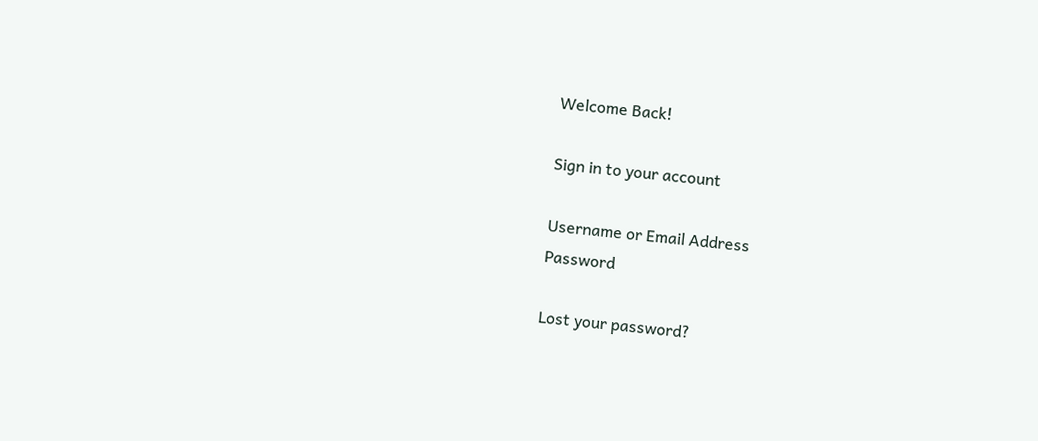Welcome Back!

Sign in to your account

Username or Email Address
Password

Lost your password?